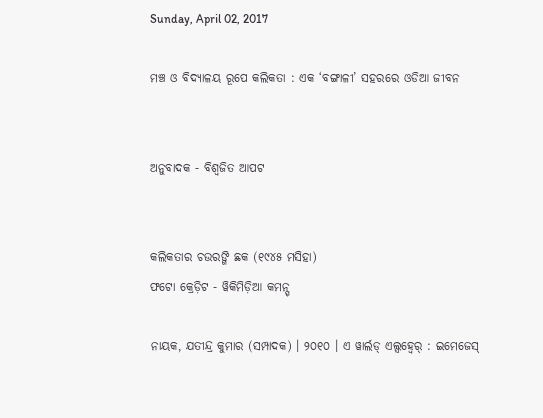Sunday, April 02, 2017

ମଞ୍ଚ ଓ ବିଦ୍ୟାଳୟ ରୂପେ କଲିକତା : ଏକ ‘ବଙ୍ଗାଳୀ’ ସହରରେ ଓଡିଆ ଜୀବନ


ଅନୁବାଦକ - ବିଶ୍ୱଜିତ ଆପଟ


କଲିକତାର ଚଉରଙ୍ଗି ଛକ (୧୯୪୫ ମସିହା)
ଫଟୋ କ୍ରେଡ଼ିଟ - ୱିକିମିଡ଼ିଆ କମନ୍ସ୍

ନାୟକ, ଯତୀନ୍ଦ୍ର କୁମାର (ସମ୍ପାଦକ) । ୨୦୧୦ । ଏ ୱାର୍ଲଡ୍ ଏଲ୍ସହ୍ୱେର୍ : ଇମେଜେସ୍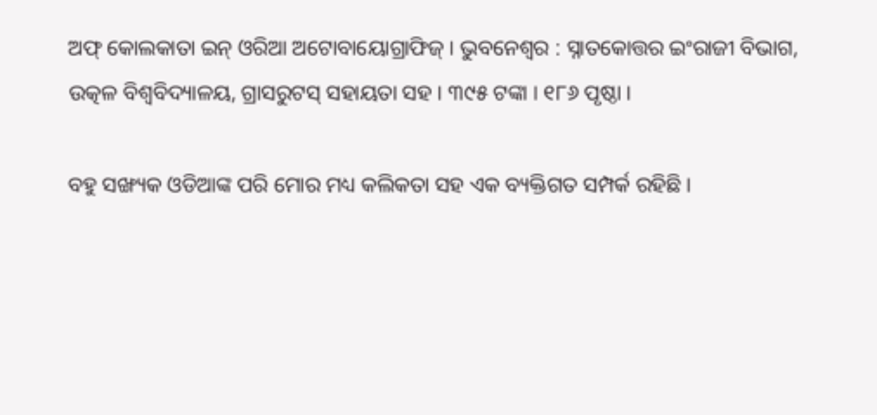ଅଫ୍ କୋଲକାତା ଇନ୍ ଓରିଆ ଅଟୋବାୟୋଗ୍ରାଫିଜ୍ । ଭୁବନେଶ୍ୱର : ସ୍ନାତକୋତ୍ତର ଇଂରାଜୀ ବିଭାଗ, ଉତ୍କଳ ବିଶ୍ୱବିଦ୍ୟାଳୟ, ଗ୍ରାସରୁଟସ୍ ସହାୟତା ସହ । ୩୯୫ ଟଙ୍କା । ୧୮୬ ପୃଷ୍ଠା ।

ବହୁ ସଙ୍ଖ୍ୟକ ଓଡିଆଙ୍କ ପରି ମୋର ମଧ୍ୟ କଲିକତା ସହ ଏକ ବ୍ୟକ୍ତିଗତ ସମ୍ପର୍କ ରହିଛି ।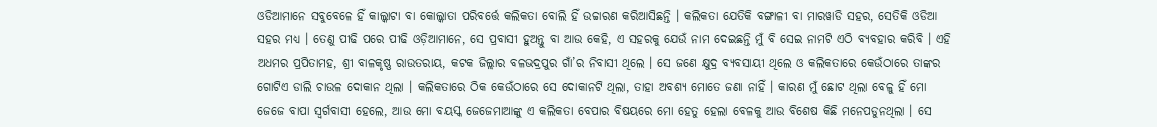ଓଡିଆମାନେ ସବୁବେଳେ ହିଁ କାଲ୍କାଟା ବା କୋଲ୍କାତା ପରିବର୍ତ୍ତେ କଲିକତା ବୋଲି ହିଁ ଉଚ୍ଚାରଣ କରିଆସିଛନ୍ତି । କଲିକତା ଯେତିକି ବଙ୍ଗାଳୀ ବା ମାରୱାଡି ସହର, ସେତିକି ଓଡିଆ ସହର ମଧ୍ୟ । ତେଣୁ ପୀଢି ପରେ ପୀଢି ଓଡ଼ିଆମାନେ, ସେ ପ୍ରବାସୀ ହୁଅନ୍ତୁ ବା ଆଉ କେହି, ଏ ସହରକୁ ଯେଉଁ ନାମ ଦେଇଛନ୍ତି ମୁଁ ବି ସେଇ ନାମଟି ଏଠି ବ୍ୟବହାର କରିବି । ଏହି ଅଧମର ପ୍ରପିତାମହ, ଶ୍ରୀ ବାଳକୃଷ୍ଣ ରାଉତରାୟ, କଟକ ଜିଲ୍ଲାର ବଳଭଦ୍ରପୁର ଗାଁ’ର ନିବାସୀ ଥିଲେ । ସେ ଜଣେ କ୍ଷୁଦ୍ର ବ୍ୟବସାୟୀ ଥିଲେ ଓ କଲିକତାରେ କେଉଁଠାରେ ତାଙ୍କର ଗୋଟିଏ ଡାଲି ଚାଉଳ ଦୋକାନ ଥିଲା । କଲିକତାରେ ଠିକ କେଉଁଠାରେ ସେ ଦୋକାନଟି ଥିଲା, ତାହା ଅବଶ୍ୟ ମୋତେ ଜଣା ନାହିଁ । କାରଣ ମୁଁ ଛୋଟ ଥିଲା ବେଳୁ ହିଁ ମୋ ଜେଜେ ବାପା ସ୍ୱର୍ଗବାସୀ ହେଲେ, ଆଉ ମୋ ବୟସ୍କ ଜେଜେମାଆଙ୍କୁ ଏ କଲିକତା ବେପାର ବିଷୟରେ ମୋ ହେତୁ ହେଲା ବେଳକୁ ଆଉ ବିଶେଷ କିଛି ମନେପଡୁନଥିଲା । ସେ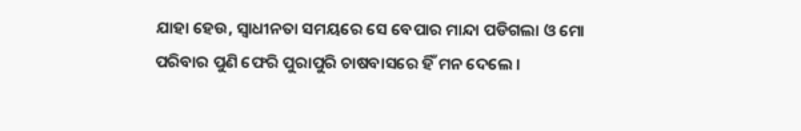ଯାହା ହେଉ, ସ୍ୱାଧୀନତା ସମୟରେ ସେ ବେପାର ମାନ୍ଦା ପଡିଗଲା ଓ ମୋ ପରିବାର ପୁଣି ଫେରି ପୁରାପୁରି ଚାଷବାସରେ ହିଁ ମନ ଦେଲେ ।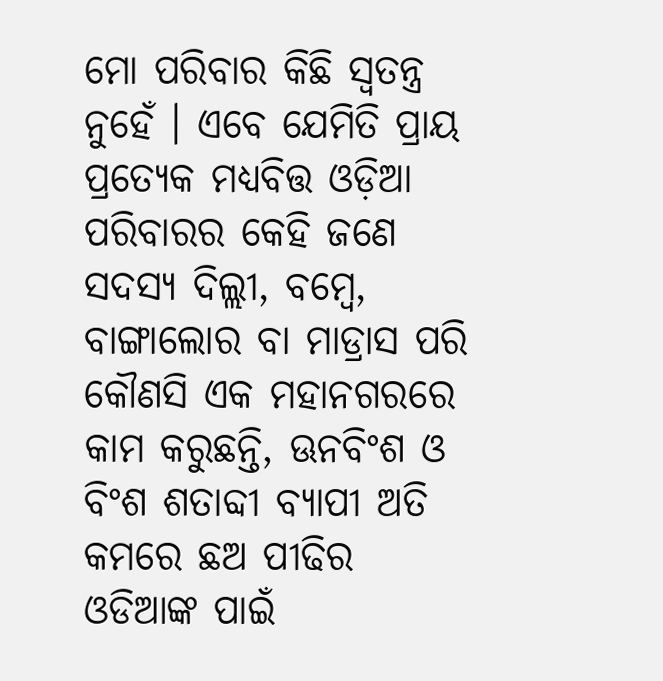ମୋ ପରିବାର କିଛି ସ୍ୱତନ୍ତ୍ର ନୁହେଁ । ଏବେ ଯେମିତି ପ୍ରାୟ ପ୍ରତ୍ୟେକ ମଧ୍ୟବିତ୍ତ ଓଡ଼ିଆ ପରିବାରର କେହି ଜଣେ ସଦସ୍ୟ ଦିଲ୍ଲୀ, ବମ୍ବେ, ବାଙ୍ଗାଲୋର ବା ମାଡ୍ରାସ ପରି କୌଣସି ଏକ ମହାନଗରରେ କାମ କରୁଛନ୍ତି, ଊନବିଂଶ ଓ ବିଂଶ ଶତାବ୍ଦୀ ବ୍ୟାପୀ ଅତି କମରେ ଛଅ ପୀଢିର ଓଡିଆଙ୍କ ପାଇଁ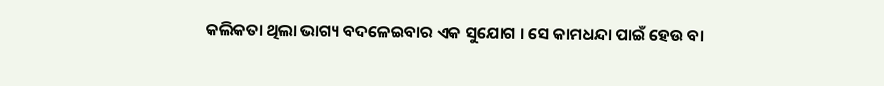କଲିକତା ଥିଲା ଭାଗ୍ୟ ବଦଳେଇବାର ଏକ ସୁଯୋଗ । ସେ କାମଧନ୍ଦା ପାଇଁ ହେଉ ବା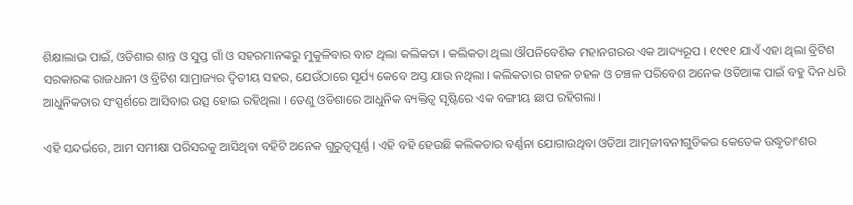ଶିକ୍ଷାଲାଭ ପାଇଁ, ଓଡିଶାର ଶାନ୍ତ ଓ ସୁପ୍ତ ଗାଁ ଓ ସହରମାନଙ୍କରୁ ମୁକୁଳିବାର ବାଟ ଥିଲା କଲିକତା । କଲିକତା ଥିଲା ଔପନିବେଶିକ ମହାନଗରର ଏକ ଆଦ୍ୟରୂପ । ୧୯୧୧ ଯାଏଁ ଏହା ଥିଲା ବ୍ରିଟିଶ ସରକାରଙ୍କ ରାଜଧାନୀ ଓ ବ୍ରିଟିଶ ସାମ୍ରାଜ୍ୟର ଦ୍ୱିତୀୟ ସହର, ଯେଉଁଠାରେ ସୂର୍ଯ୍ୟ କେବେ ଅସ୍ତ ଯାଉ ନଥିଲା । କଲିକତାର ଗହଳ ଚହଳ ଓ ଚଞ୍ଚଳ ପରିବେଶ ଅନେକ ଓଡିଆଙ୍କ ପାଇଁ ବହୁ ଦିନ ଧରି ଆଧୁନିକତାର ସଂସ୍ପର୍ଶରେ ଆସିବାର ଉତ୍ସ ହୋଇ ରହିଥିଲା । ତେଣୁ ଓଡିଶାରେ ଆଧୁନିକ ବ୍ୟକ୍ତିତ୍ୱ ସୃଷ୍ଟିରେ ଏକ ବଙ୍ଗୀୟ ଛାପ ରହିଗଲା ।

ଏହି ସନ୍ଦର୍ଭରେ, ଆମ ସମୀକ୍ଷା ପରିସରକୁ ଆସିଥିବା ବହିଟି ଅନେକ ଗୁରୁତ୍ୱପୂର୍ଣ୍ଣ । ଏହି ବହି ହେଉଛି କଲିକତାର ବର୍ଣ୍ଣନା ଯୋଗାଉଥିବା ଓଡିଆ ଆତ୍ମଜୀବନୀଗୁଡିକର କେତେକ ଉଦ୍ଧୃତାଂଶର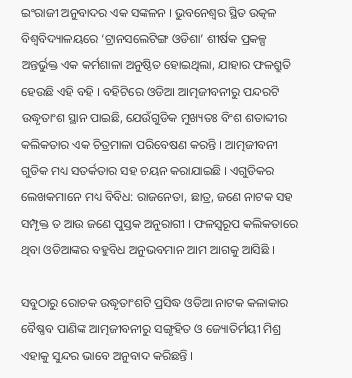ଇଂରାଜୀ ଅନୁବାଦର ଏକ ସଙ୍କଳନ । ଭୁବନେଶ୍ୱର ସ୍ଥିତ ଉତ୍କଳ ବିଶ୍ୱବିଦ୍ୟାଳୟରେ ‘ଟ୍ରାନସଲେଟିଙ୍ଗ ଓଡିଶା’ ଶୀର୍ଷକ ପ୍ରକଳ୍ପ ଅନ୍ତର୍ଭୁକ୍ତ ଏକ କର୍ମଶାଳା ଅନୁଷ୍ଠିତ ହୋଇଥିଲା, ଯାହାର ଫଳଶ୍ରୁତି ହେଉଛି ଏହି ବହି । ବହିଟିରେ ଓଡିଆ ଆତ୍ମଜୀବନୀରୁ ପନ୍ଦରଟି ଉଦ୍ଧୃତାଂଶ ସ୍ଥାନ ପାଇଛି, ଯେଉଁଗୁଡିକ ମୁଖ୍ୟତଃ ବିଂଶ ଶତାବ୍ଦୀର କଲିକତାର ଏକ ଚିତ୍ରମାଳା ପରିବେଷଣ କରନ୍ତି । ଆତ୍ମଜୀବନୀ ଗୁଡିକ ମଧ୍ୟ ସତର୍କତାର ସହ ଚୟନ କରାଯାଇଛି । ଏଗୁଡିକର ଲେଖକମାନେ ମଧ୍ୟ ବିବିଧ: ରାଜନେତା, ଛାତ୍ର, ଜଣେ ନାଟକ ସହ ସମ୍ପୃକ୍ତ ତ ଆଉ ଜଣେ ପୁସ୍ତକ ଅନୁରାଗୀ । ଫଳସ୍ୱରୂପ କଲିକତାରେ ଥିବା ଓଡିଆଙ୍କର ବହୁବିଧ ଅନୁଭବମାନ ଆମ ଆଗକୁ ଆସିଛି ।

ସବୁଠାରୁ ରୋଚକ ଉଦ୍ଧୃତାଂଶଟି ପ୍ରସିଦ୍ଧ ଓଡିଆ ନାଟକ କଳାକାର ବୈଷ୍ଣବ ପାଣିଙ୍କ ଆତ୍ମଜୀବନୀରୁ ସଙ୍ଗୃହିତ ଓ ଜ୍ୟୋତିର୍ମୟୀ ମିଶ୍ର ଏହାକୁ ସୁନ୍ଦର ଭାବେ ଅନୁବାଦ କରିଛନ୍ତି ।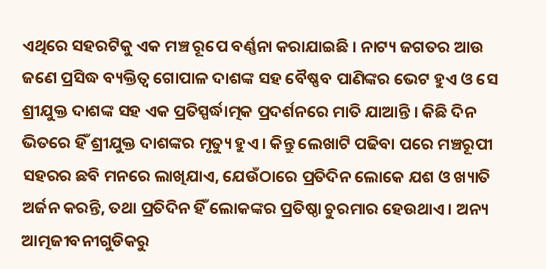ଏଥିରେ ସହରଟିକୁ ଏକ ମଞ୍ଚ ରୂପେ ବର୍ଣ୍ଣନା କରାଯାଇଛି । ନାଟ୍ୟ ଜଗତର ଆଉ ଜଣେ ପ୍ରସିଦ୍ଧ ବ୍ୟକ୍ତିତ୍ୱ ଗୋପାଳ ଦାଶଙ୍କ ସହ ବୈଷ୍ଣବ ପାଣିଙ୍କର ଭେଟ ହୁଏ ଓ ସେ ଶ୍ରୀଯୁକ୍ତ ଦାଶଙ୍କ ସହ ଏକ ପ୍ରତିସ୍ପର୍ଦ୍ଧାତ୍ମକ ପ୍ରଦର୍ଶନରେ ମାତି ଯାଆନ୍ତି । କିଛି ଦିନ ଭିତରେ ହିଁ ଶ୍ରୀଯୁକ୍ତ ଦାଶଙ୍କର ମୃତ୍ୟୁ ହୁଏ । କିନ୍ତୁ ଲେଖାଟି ପଢିବା ପରେ ମଞ୍ଚରୂପୀ ସହରର ଛବି ମନରେ ଲାଖିଯାଏ, ଯେଉଁଠାରେ ପ୍ରତିଦିନ ଲୋକେ ଯଶ ଓ ଖ୍ୟାତି ଅର୍ଜନ କରନ୍ତି, ତଥା ପ୍ରତିଦିନ ହିଁ ଲୋକଙ୍କର ପ୍ରତିଷ୍ଠା ଚୁରମାର ହେଉଥାଏ । ଅନ୍ୟ ଆତ୍ମଜୀବନୀଗୁଡିକରୁ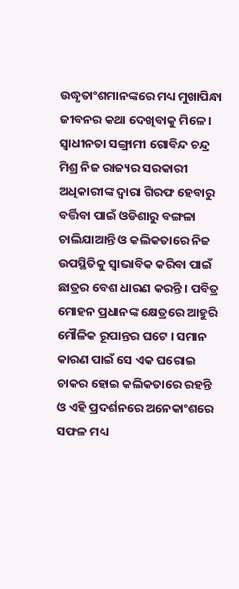ଉଦ୍ଧୃତାଂଶମାନଙ୍କରେ ମଧ୍ୟ ମୁଖାପିନ୍ଧା ଜୀବନର କଥା ଦେଖିବାକୁ ମିଳେ । ସ୍ୱାଧୀନତା ସଙ୍ଗ୍ରାମୀ ଗୋବିନ୍ଦ ଚନ୍ଦ୍ର ମିଶ୍ର ନିଜ ରାଜ୍ୟର ସରକାରୀ ଅଧିକାରୀଙ୍କ ଦ୍ୱାରା ଗିରଫ ହେବାରୁ ବର୍ତ୍ତିବା ପାଇଁ ଓଡିଶାରୁ ବଙ୍ଗଳା ଚାଲିଯାଆନ୍ତି ଓ କଲିକତାରେ ନିଜ ଉପସ୍ଥିତିକୁ ସ୍ୱାଭାବିକ କରିବା ପାଇଁ ଛାତ୍ରର ବେଶ ଧାରଣ କରନ୍ତି । ପବିତ୍ର ମୋହନ ପ୍ରଧାନଙ୍କ କ୍ଷେତ୍ରରେ ଆହୁରି ମୌଳିକ ରୂପାନ୍ତର ଘଟେ । ସମାନ କାରଣ ପାଇଁ ସେ ଏକ ଘରୋଇ ଚାକର ହୋଇ କଲିକତାରେ ରହନ୍ତି ଓ ଏହି ପ୍ରଦର୍ଶନରେ ଅନେକାଂଶରେ ସଫଳ ମଧ୍ୟ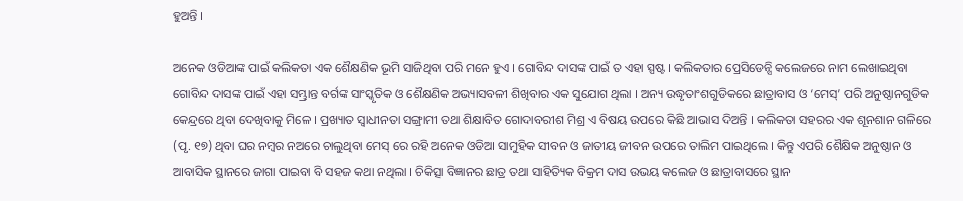ହୁଅନ୍ତି ।

ଅନେକ ଓଡିଆଙ୍କ ପାଇଁ କଲିକତା ଏକ ଶୈକ୍ଷଣିକ ଭୂମି ସାଜିଥିବା ପରି ମନେ ହୁଏ । ଗୋବିନ୍ଦ ଦାସଙ୍କ ପାଇଁ ତ ଏହା ସ୍ପଷ୍ଟ । କଲିକତାର ପ୍ରେସିଡେନ୍ସି କଲେଜରେ ନାମ ଲେଖାଇଥିବା ଗୋବିନ୍ଦ ଦାସଙ୍କ ପାଇଁ ଏହା ସମ୍ଭ୍ରାନ୍ତ ବର୍ଗଙ୍କ ସାଂସ୍କୃତିକ ଓ ଶୈକ୍ଷଣିକ ଅଭ୍ୟାସବଳୀ ଶିଖିବାର ଏକ ସୁଯୋଗ ଥିଲା । ଅନ୍ୟ ଉଦ୍ଧୃତାଂଶଗୁଡିକରେ ଛାତ୍ରାବାସ ଓ ‘ମେସ୍’ ପରି ଅନୁଷ୍ଠାନଗୁଡିକ କେନ୍ଦ୍ରରେ ଥିବା ଦେଖିବାକୁ ମିଳେ । ପ୍ରଖ୍ୟାତ ସ୍ୱାଧୀନତା ସଙ୍ଗ୍ରାମୀ ତଥା ଶିକ୍ଷାବିତ ଗୋଦାବରୀଶ ମିଶ୍ର ଏ ବିଷୟ ଉପରେ କିଛି ଆଭାସ ଦିଅନ୍ତି । କଲିକତା ସହରର ଏକ ଶୂନଶାନ ଗଳିରେ (ପୃ. ୧୭) ଥିବା ଘର ନମ୍ବର ନଅରେ ଚାଲୁଥିବା ମେସ୍ ରେ ରହି ଅନେକ ଓଡିଆ ସାମୁହିକ ସୀବନ ଓ ଜାତୀୟ ଜୀବନ ଉପରେ ତାଲିମ ପାଇଥିଲେ । କିନ୍ତୁ ଏପରି ଶୈକ୍ଷିକ ଅନୁଷ୍ଠାନ ଓ ଆବାସିକ ସ୍ଥାନରେ ଜାଗା ପାଇବା ବି ସହଜ କଥା ନଥିଲା । ଚିକିତ୍ସା ବିଜ୍ଞାନର ଛାତ୍ର ତଥା ସାହିତ୍ୟିକ ବିକ୍ରମ ଦାସ ଉଭୟ କଲେଜ ଓ ଛାତ୍ରାବାସରେ ସ୍ଥାନ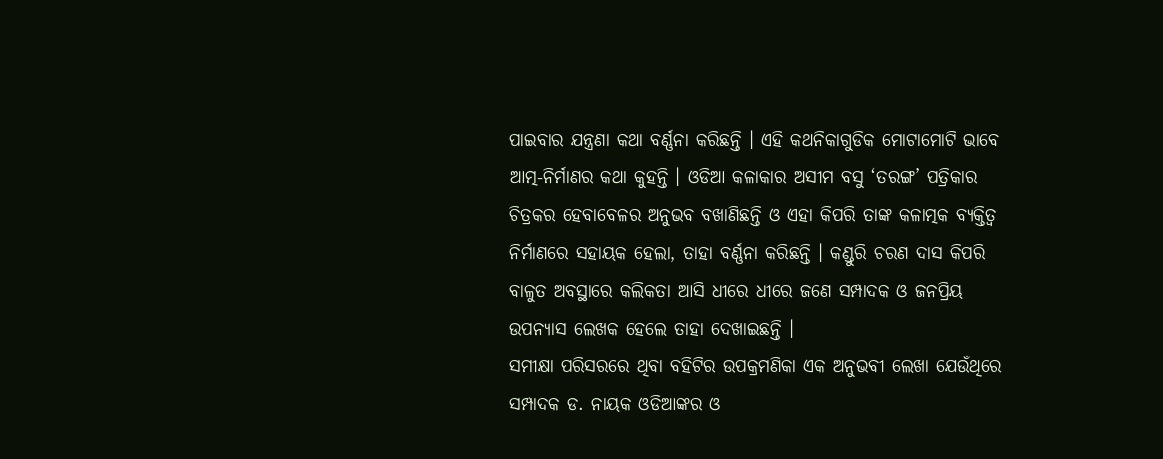ପାଇବାର ଯନ୍ତ୍ରଣା କଥା ବର୍ଣ୍ଣନା କରିଛନ୍ତି । ଏହି କଥନିକାଗୁଡିକ ମୋଟାମୋଟି ଭାବେ ଆତ୍ମ-ନିର୍ମାଣର କଥା କୁହନ୍ତି । ଓଡିଆ କଳାକାର ଅସୀମ ବସୁ ‘ତରଙ୍ଗ’ ପତ୍ରିକାର ଚିତ୍ରକର ହେବାବେଳର ଅନୁଭବ ବଖାଣିଛନ୍ତି ଓ ଏହା କିପରି ତାଙ୍କ କଳାତ୍ମକ ବ୍ୟକ୍ତିତ୍ୱ ନିର୍ମାଣରେ ସହାୟକ ହେଲା, ତାହା ବର୍ଣ୍ଣନା କରିଛନ୍ତି । କଣ୍ଡୁରି ଚରଣ ଦାସ କିପରି ବାଳୁତ ଅବସ୍ଥାରେ କଲିକତା ଆସି ଧୀରେ ଧୀରେ ଜଣେ ସମ୍ପାଦକ ଓ ଜନପ୍ରିୟ ଉପନ୍ୟାସ ଲେଖକ ହେଲେ ତାହା ଦେଖାଇଛନ୍ତି ।
ସମୀକ୍ଷା ପରିସରରେ ଥିବା ବହିଟିର ଉପକ୍ରମଣିକା ଏକ ଅନୁଭବୀ ଲେଖା ଯେଉଁଥିରେ ସମ୍ପାଦକ ଡ. ନାୟକ ଓଡିଆଙ୍କର ଓ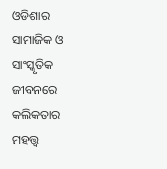ଓଡିଶାର ସାମାଜିକ ଓ ସାଂସ୍କୃତିକ ଜୀବନରେ କଲିକତାର ମହତ୍ତ୍ୱ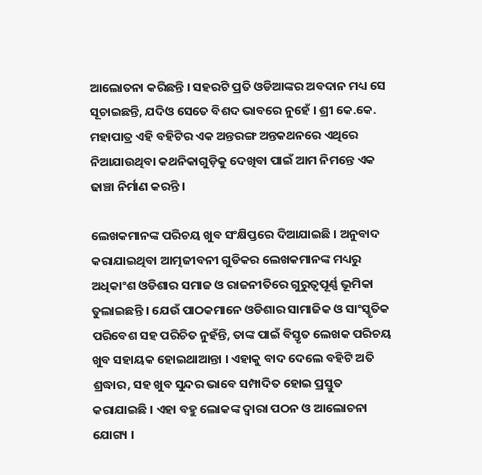ଆଲୋତନା କରିଛନ୍ତି । ସହରଟି ପ୍ରତି ଓଡିଆଙ୍କର ଅବଦାନ ମଧ୍ୟ ସେ ସୂଚାଇଛନ୍ତି, ଯଦିଓ ସେତେ ବିଶଦ ଭାବରେ ନୁହେଁ । ଶ୍ରୀ କେ.କେ. ମହାପାତ୍ର ଏହି ବହିଟିର ଏକ ଅନ୍ତରଙ୍ଗ ଅନ୍ତକଥନରେ ଏଥିରେ ନିଆଯାଉଥିବା କଥନିକାଗୁଡ଼ିକୁ ଦେଖିବା ପାଇଁ ଆମ ନିମନ୍ତେ ଏକ ଢାଞ୍ଚା ନିର୍ମାଣ କରନ୍ତି ।

ଲେଖକମାନଙ୍କ ପରିଚୟ ଖୁବ ସଂକ୍ଷିପ୍ତରେ ଦିଆଯାଇଛି । ଅନୁବାଦ କରାଯାଇଥିବା ଆତ୍ମଜୀବନୀ ଗୁଡିକର ଲେଖକମାନଙ୍କ ମଧ୍ୟରୁ ଅଧିକାଂଶ ଓଡିଶାର ସମାଜ ଓ ରାଜନୀତିରେ ଗୁରୁତ୍ୱପୂର୍ଣ୍ଣ ଭୂମିକା ତୁଲାଇଛନ୍ତି । ଯେଉଁ ପାଠକମାନେ ଓଡିଶାର ସାମାଜିକ ଓ ସାଂସ୍କୃତିକ ପରିବେଶ ସହ ପରିଚିତ ନୁହଁନ୍ତି, ତାଙ୍କ ପାଇଁ ବିସ୍ତୃତ ଲେଖକ ପରିଚୟ ଖୁବ ସହାୟକ ହୋଇଥାଆନ୍ତା । ଏହାକୁ ବାଦ ଦେଲେ ବହିଟି ଅତି ଶ୍ରଦ୍ଧାର, ସହ ଖୁବ ସୁନ୍ଦର ଭାବେ ସମ୍ପାଦିତ ହୋଇ ପ୍ରସ୍ତୁତ କରାଯାଇଛି । ଏହା ବହୁ ଲୋକଙ୍କ ଦ୍ୱାରା ପଠନ ଓ ଆଲୋଚନା ଯୋଗ୍ୟ ।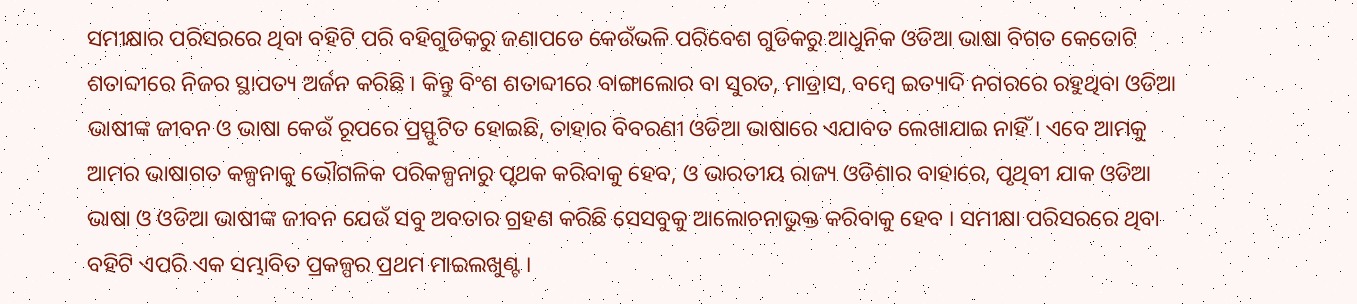ସମୀକ୍ଷାର ପରିସରରେ ଥିବା ବହିଟି ପରି ବହିଗୁଡିକରୁ ଜଣାପଡେ କେଉଁଭଳି ପରିବେଶ ଗୁଡିକରୁ ଆଧୁନିକ ଓଡିଆ ଭାଷା ବିଗତ କେତୋଟି ଶତାବ୍ଦୀରେ ନିଜର ସ୍ଥାପତ୍ୟ ଅର୍ଜନ କରିଛି । କିନ୍ତୁ ବିଂଶ ଶତାବ୍ଦୀରେ ବାଙ୍ଗାଲୋର ବା ସୁରତ, ମାଡ୍ରାସ, ବମ୍ବେ ଇତ୍ୟାଦି ନଗରରେ ରହୁଥିବା ଓଡିଆ ଭାଷୀଙ୍କ ଜୀବନ ଓ ଭାଷା କେଉଁ ରୂପରେ ପ୍ରସ୍ଫୁଟିତ ହୋଇଛି, ତାହାର ବିବରଣୀ ଓଡିଆ ଭାଷାରେ ଏଯାବତ ଲେଖାଯାଇ ନାହିଁ । ଏବେ ଆମକୁ ଆମର ଭାଷାଗତ କଳ୍ପନାକୁ ଭୌଗଳିକ ପରିକଳ୍ପନାରୁ ପୃଥକ କରିବାକୁ ହେବ, ଓ ଭାରତୀୟ ରାଜ୍ୟ ଓଡିଶାର ବାହାରେ, ପୃଥିବୀ ଯାକ ଓଡିଆ ଭାଷା ଓ ଓଡିଆ ଭାଷୀଙ୍କ ଜୀବନ ଯେଉଁ ସବୁ ଅବତାର ଗ୍ରହଣ କରିଛି ସେସବୁକୁ ଆଲୋଚନାଭୁକ୍ତ କରିବାକୁ ହେବ । ସମୀକ୍ଷା ପରିସରରେ ଥିବା ବହିଟି ଏପରି ଏକ ସମ୍ଭାବିତ ପ୍ରକଳ୍ପର ପ୍ରଥମ ମାଇଲଖୁଣ୍ଟ ।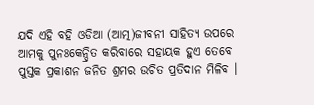ଯଦି ଏହି ବହି ଓଡିଆ (ଆତ୍ମ)ଜୀବନୀ ସାହିତ୍ୟ ଉପରେ ଆମକୁ ପୁନଃକେନ୍ଦ୍ରିତ କରିବାରେ ସହାୟକ ହୁଏ ତେବେ ପୁସ୍ତକ ପ୍ରକାଶନ ଜନିତ ଶ୍ରମର ଉଚିତ ପ୍ରତିଦାନ ମିଳିବ ।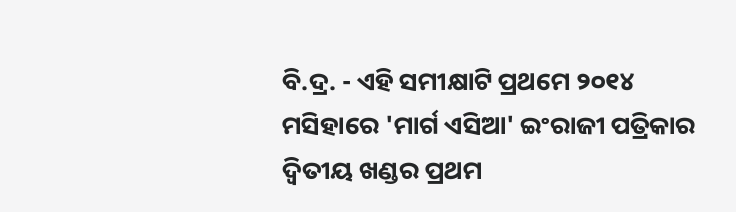ବି.ଦ୍ର. - ଏହି ସମୀକ୍ଷାଟି ପ୍ରଥମେ ୨୦୧୪ ମସିହାରେ 'ମାର୍ଗ ଏସିଆ' ଇଂରାଜୀ ପତ୍ରିକାର ଦ୍ୱିତୀୟ ଖଣ୍ଡର ପ୍ରଥମ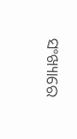ସଂଖ୍ୟାରେ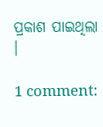ପ୍ରକାଶ ପାଇଥିଲା ।

1 comment: